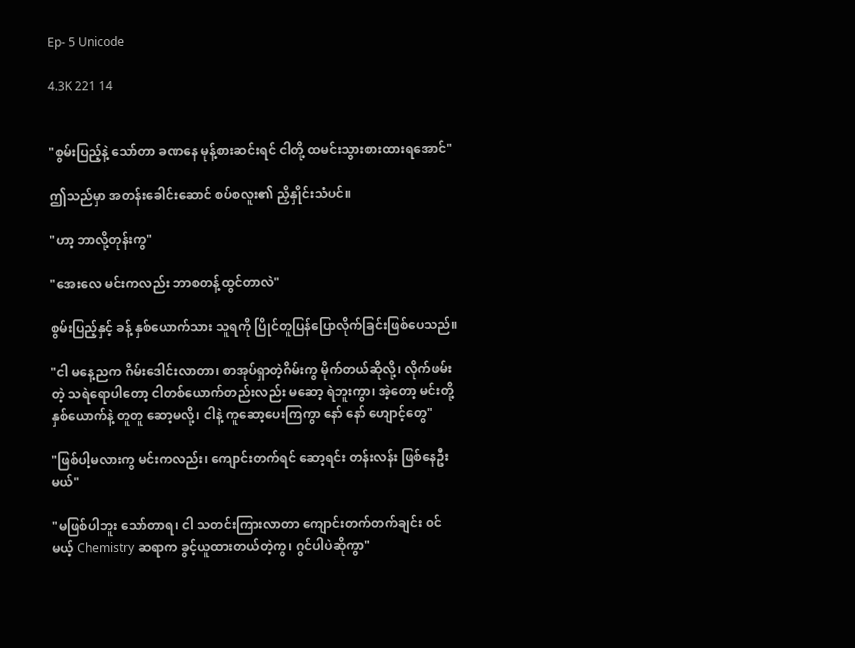Ep- 5 Unicode

4.3K 221 14


"စွမ်းပြည့်နဲ့ သော်တာ ခဏနေ မုန့်စားဆင်းရင် ငါတို့ ထမင်းသွားစားထားရအောင်"

ဤသည်မှာ အတန်းခေါင်းဆောင် စပ်စလူး၏ ညှိနှိုင်းသံပင်။

"ဟာ့ ဘာလို့တုန်းကွ"

"အေးလေ မင်းကလည်း ဘာစတန့်ထွင်တာလဲ"

စွမ်းပြည့်နှင့် ခန့် နှစ်ယောက်သား သူရကို ပြိုင်တူပြန်ပြောလိုက်ခြင်းဖြစ်ပေသည်။

"ငါ မနေ့ညက ဂိမ်းဒေါင်းလာတာ၊ စာအုပ်ရှာတဲ့ဂိမ်းကွ မိုက်တယ်ဆိုလို့၊ လိုက်ဖမ်းတဲ့ သရဲရောပါတော့ ငါတစ်ယောက်တည်းလည်း မ‌ဆော့ ရဲဘူးကွာ၊ အဲ့တော့ မင်းတို့နှစ်ယောက်နဲ့ တူတူ ဆော့မလို့၊ ငါနဲ့ ကူဆော့ပေးကြကွာ နော် နော် ဟျောင့်တွေ"

"ဖြစ်ပါ့မလားကွ မင်းကလည်း၊ ကျောင်းတက်ရင် ဆော့ရင်း တန်းလန်း ဖြစ်နေဦးမယ်"

"မဖြစ်ပါဘူး သော်တာရ၊ ငါ သတင်းကြားလာတာ ကျောင်းတက်တက်ချင်း ၀င်မယ့် Chemistry ဆရာက ခွင့်ယူထားတယ်တဲ့ကွ၊ ဂွင်ပါပဲဆိုကွာ"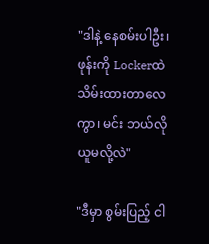"ဒါနဲ့ နေစမ်းပါဦး၊ ဖုန်းကို Lockerထဲ သိမ်းထားတာလေကွာ၊ မင်း ဘယ်လိုယူမလို့လဲ"

"ဒီမှာ စွမ်းပြည့် ငါ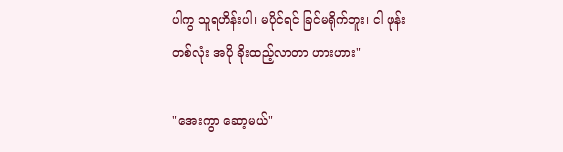ပါကွ သူရဟိန်းပါ၊ မပိုင်ရင် ခြင်မရိုက်ဘူး၊ ငါ ဖုန်းတစ်လုံး အပို ခိုးထည့်လာတာ ဟားဟား"

"အေးကွာ ဆော့မယ်"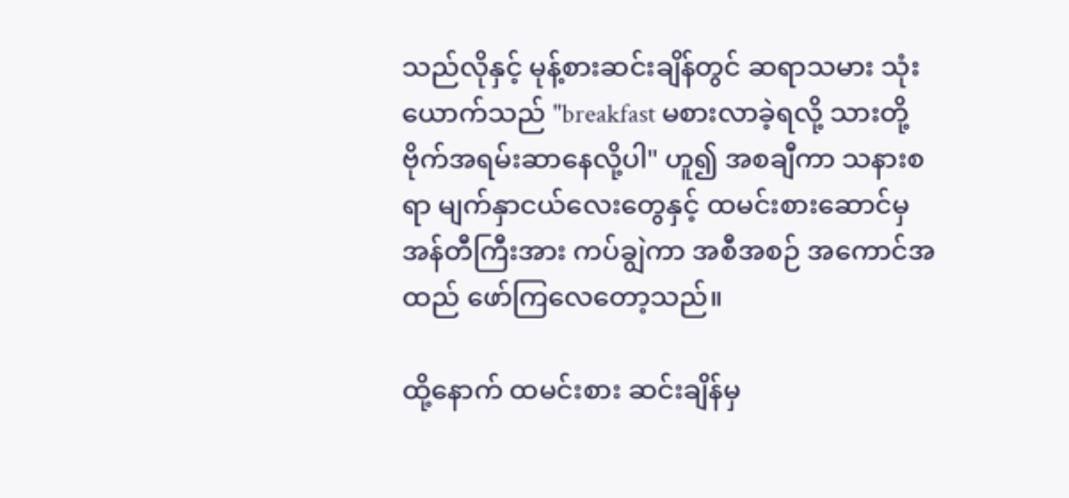သည်လိုနှင့် မုန့်စားဆင်းချိန်တွင် ဆရာသမား သုံးယောက်သည် "breakfast မစားလာခဲ့ရလို့ သားတို့ ဗိုက်အရမ်းဆာနေလို့ပါ" ဟူ၍ အစချီကာ သနားစရာ မျက်နှာငယ်လေးတွေနှင့် ထမင်းစားဆောင်မှ အန်တီကြီးအား ကပ်ချွဲကာ အစီအစဉ် အကောင်အထည် ဖော်ကြလေတော့သည်။

ထို့နောက် ထမင်းစား ဆင်းချိန်မှ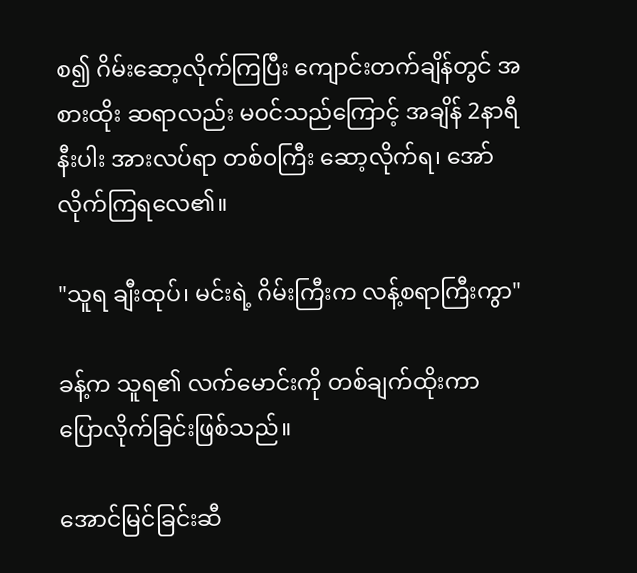စ၍ ဂိမ်းဆော့လိုက်ကြပြီး ကျောင်းတက်ချိန်တွင် အစားထိုး ဆရာလည်း မ၀င်သည်ကြောင့် အချိန် 2နာရီနီးပါး အားလပ်ရာ တစ်၀ကြီး ဆော့လိုက်ရ၊ အော်လိုက်ကြရလေ၏။

"သူရ ချီးထုပ်၊ မင်းရဲ့ ဂိမ်းကြီးက လန့်စရာကြီးကွာ"

ခန့်က သူရ၏ လက်မောင်းကို တစ်ချက်ထိုးကာ ပြောလိုက်ခြင်းဖြစ်သည်။

အောင်မြင်ခြင်းဆီ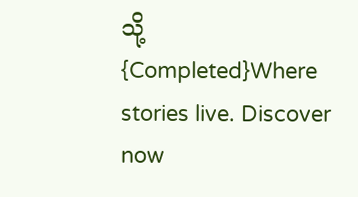သို့ {Completed}Where stories live. Discover now